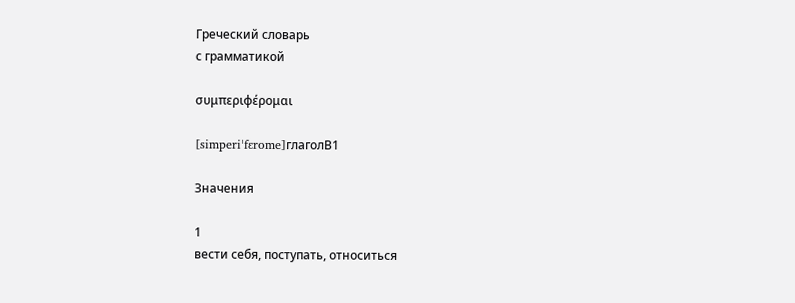Греческий словарь
с грамматикой

συμπεριφέρομαι

[simperiˈfɛrome]глаголB1

Значения

1
вести себя, поступать, относиться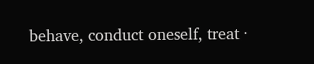behave, conduct oneself, treat ·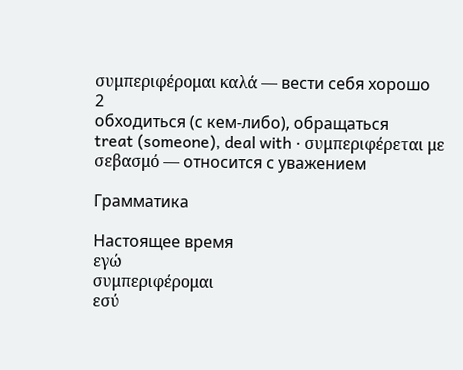συμπεριφέρομαι καλά — вести себя хорошо
2
обходиться (с кем-либо), обращаться
treat (someone), deal with · συμπεριφέρεται με σεβασμό — относится с уважением

Грамматика

Настоящее время
εγώ
συμπεριφέρομαι
εσύ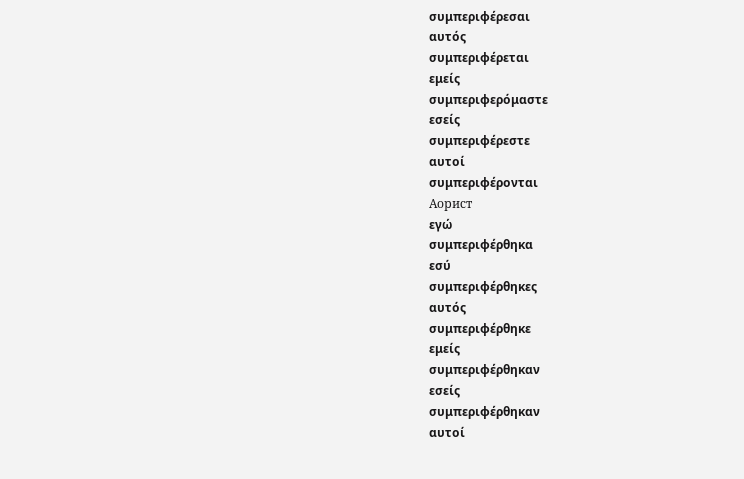συμπεριφέρεσαι
αυτός
συμπεριφέρεται
εμείς
συμπεριφερόμαστε
εσείς
συμπεριφέρεστε
αυτοί
συμπεριφέρονται
Аорист
εγώ
συμπεριφέρθηκα
εσύ
συμπεριφέρθηκες
αυτός
συμπεριφέρθηκε
εμείς
συμπεριφέρθηκαν
εσείς
συμπεριφέρθηκαν
αυτοί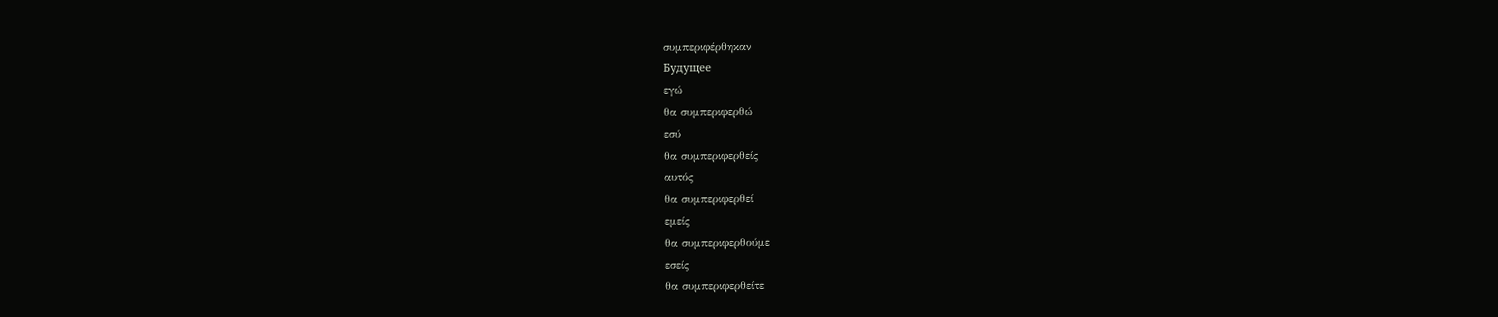συμπεριφέρθηκαν
Будущее
εγώ
θα συμπεριφερθώ
εσύ
θα συμπεριφερθείς
αυτός
θα συμπεριφερθεί
εμείς
θα συμπεριφερθούμε
εσείς
θα συμπεριφερθείτε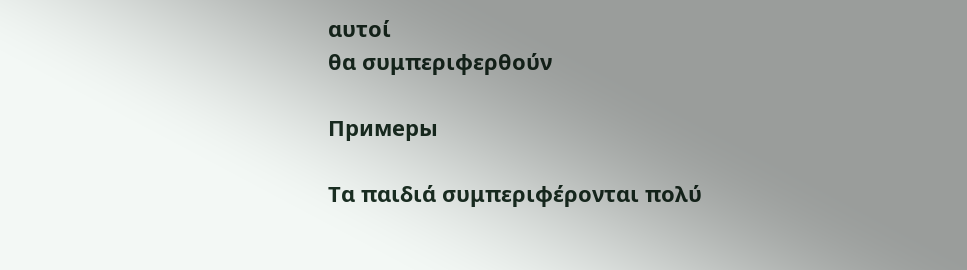αυτοί
θα συμπεριφερθούν

Примеры

Τα παιδιά συμπεριφέρονται πολύ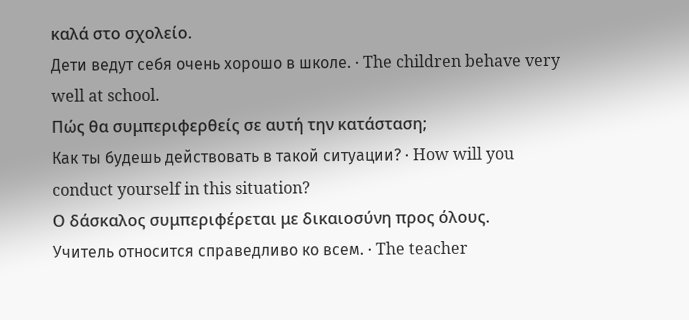καλά στο σχολείο.
Дети ведут себя очень хорошо в школе. · The children behave very well at school.
Πώς θα συμπεριφερθείς σε αυτή την κατάσταση;
Как ты будешь действовать в такой ситуации? · How will you conduct yourself in this situation?
Ο δάσκαλος συμπεριφέρεται με δικαιοσύνη προς όλους.
Учитель относится справедливо ко всем. · The teacher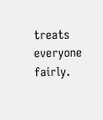treats everyone fairly.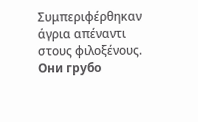Συμπεριφέρθηκαν άγρια απέναντι στους φιλοξένους.
Они грубо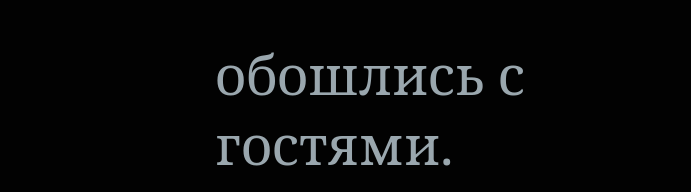обошлись с гостями.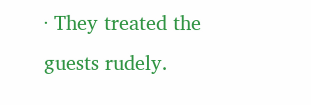· They treated the guests rudely.